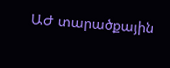ԱԺ տարածքային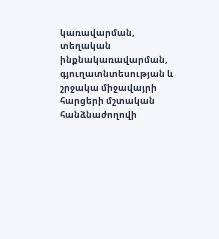կառավարման, տեղական ինքնակառավարման, գյուղատնտեսության և շրջակա միջավայրի հարցերի մշտական հանձնաժողովի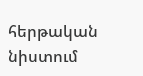հերթական նիստում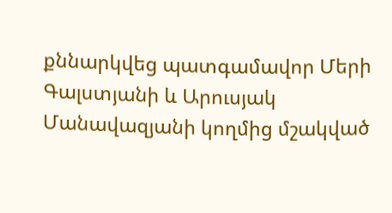քննարկվեց պատգամավոր Մերի Գալստյանի և Արուսյակ Մանավազյանի կողմից մշակված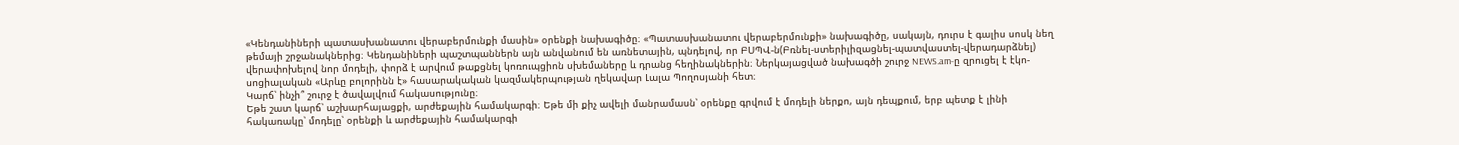«Կենդանիների պատասխանատու վերաբերմունքի մասին» օրենքի նախագիծը։ «Պատասխանատու վերաբերմունքի» նախագիծը, սակայն, դուրս է գալիս սոսկ նեղ թեմայի շրջանակներից։ Կենդանիների պաշտպաններն այն անվանում են առնետային, պնդելով, որ ԲՍՊՎ-ն(Բռնել-ստերիլիզացնել-պատվաստել-վերադարձնել) վերափոխելով նոր մոդելի, փորձ է արվում թաքցնել կոռուպցիոն սխեմաները և դրանց հեղինակներին։ Ներկայացված նախագծի շուրջ NEWS.am-ը զրուցել է էկո-սոցիալական «Արևը բոլորինն է» հասարակական կազմակերպության ղեկավար Լալա Պողոսյանի հետ։
Կարճ՝ ինչի՞ շուրջ է ծավալվում հակասությունը։
Եթե շատ կարճ՝ աշխարհայացքի, արժեքային համակարգի։ Եթե մի քիչ ավելի մանրամասն՝ օրենքը գրվում է մոդելի ներքո, այն դեպքում, երբ պետք է լինի հակառակը՝ մոդելը՝ օրենքի և արժեքային համակարգի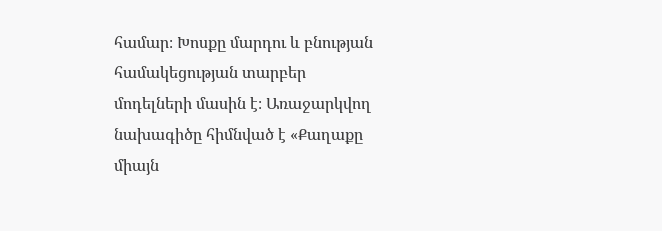համար։ Խոսքը մարդու և բնության համակեցության տարբեր մոդելների մասին է։ Առաջարկվող նախագիծը հիմնված է «Քաղաքը միայն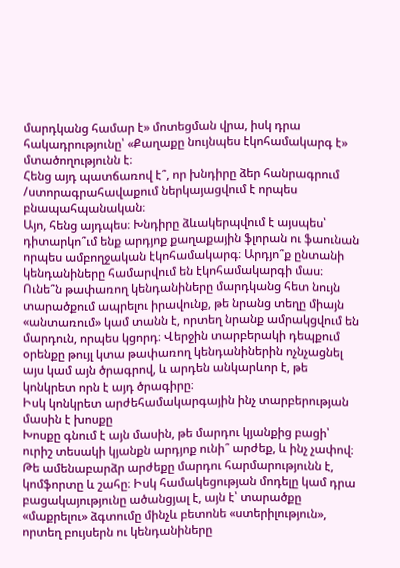մարդկանց համար է» մոտեցման վրա, իսկ դրա հակադրությունը՝ «Քաղաքը նույնպես էկոհամակարգ է» մտածողությունն է։
Հենց այդ պատճառով է՞, որ խնդիրը ձեր հանրագրում /ստորագրահավաքում ներկայացվում է որպես բնապահպանական։
Այո, հենց այդպես։ Խնդիրը ձևակերպվում է այսպես՝ դիտարկո՞ւմ ենք արդյոք քաղաքային ֆլորան ու ֆաունան որպես ամբողջական էկոհամակարգ։ Արդյո՞ք ընտանի կենդանիները համարվում են էկոհամակարգի մաս։ Ունե՞ն թափառող կենդանիները մարդկանց հետ նույն տարածքում ապրելու իրավունք, թե նրանց տեղը միայն «անտառում» կամ տանն է, որտեղ նրանք ամրակցվում են մարդուն, որպես կցորդ։ Վերջին տարբերակի դեպքում օրենքը թույլ կտա թափառող կենդանիներին ոչնչացնել այս կամ այն ծրագրով, և արդեն անկարևոր է, թե կոնկրետ որն է այդ ծրագիրը։
Իսկ կոնկրետ արժեհամակարգային ինչ տարբերության մասին է խոսքը
Խոսքը գնում է այն մասին, թե մարդու կյանքից բացի՝ ուրիշ տեսակի կյանքն արդյոք ունի՞ արժեք, և ինչ չափով։ Թե ամենաբարձր արժեքը մարդու հարմարությունն է, կոմֆորտը և շահը։ Իսկ համակեցության մոդելը կամ դրա բացակայությունը ածանցյալ է, այն է՝ տարածքը «մաքրելու» ձգտումը մինչև բետոնե «ստերիլություն», որտեղ բույսերն ու կենդանիները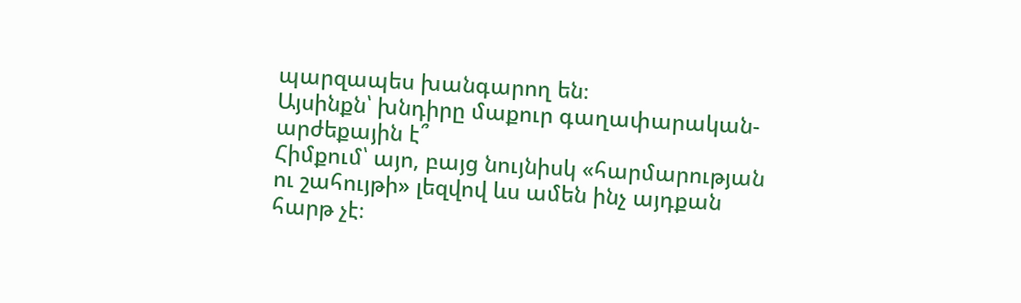պարզապես խանգարող են։
Այսինքն՝ խնդիրը մաքուր գաղափարական-արժեքային է՞
Հիմքում՝ այո, բայց նույնիսկ «հարմարության ու շահույթի» լեզվով ևս ամեն ինչ այդքան հարթ չէ։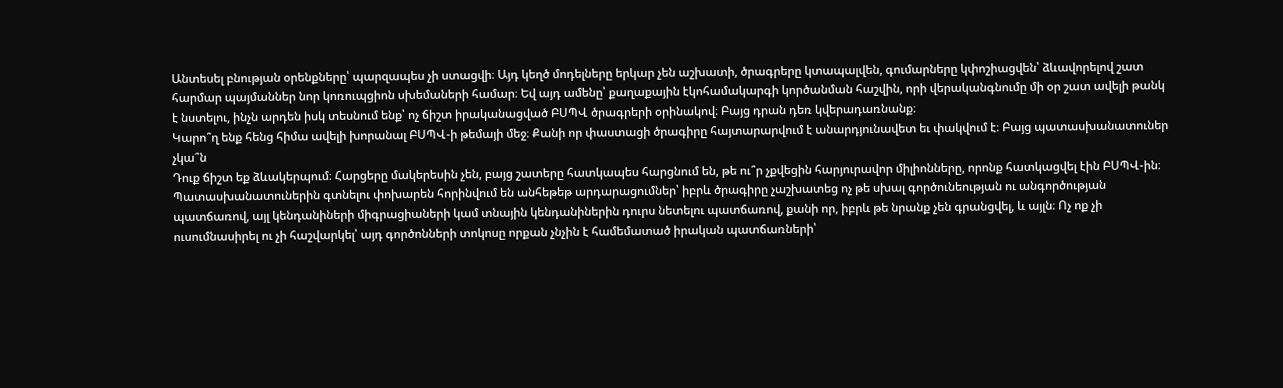Անտեսել բնության օրենքները՝ պարզապես չի ստացվի։ Այդ կեղծ մոդելները երկար չեն աշխատի, ծրագրերը կտապալվեն, գումարները կփոշիացվեն՝ ձևավորելով շատ հարմար պայմաններ նոր կոռուպցիոն սխեմաների համար։ Եվ այդ ամենը՝ քաղաքային էկոհամակարգի կործանման հաշվին, որի վերականգնումը մի օր շատ ավելի թանկ է նստելու, ինչն արդեն իսկ տեսնում ենք՝ ոչ ճիշտ իրականացված ԲՍՊՎ ծրագրերի օրինակով։ Բայց դրան դեռ կվերադառնանք։
Կարո՞ղ ենք հենց հիմա ավելի խորանալ ԲՍՊՎ-ի թեմայի մեջ։ Քանի որ փաստացի ծրագիրը հայտարարվում է անարդյունավետ եւ փակվում է։ Բայց պատասխանատուներ չկա՞ն
Դուք ճիշտ եք ձևակերպում։ Հարցերը մակերեսին չեն, բայց շատերը հատկապես հարցնում են, թե ու՞ր չքվեցին հարյուրավոր միլիոնները, որոնք հատկացվել էին ԲՍՊՎ-ին։ Պատասխանատուներին գտնելու փոխարեն հորինվում են անհեթեթ արդարացումներ՝ իբրև ծրագիրը չաշխատեց ոչ թե սխալ գործունեության ու անգործության պատճառով, այլ կենդանիների միգրացիաների կամ տնային կենդանիներին դուրս նետելու պատճառով, քանի որ, իբրև թե նրանք չեն գրանցվել, և այլն։ Ոչ ոք չի ուսումնասիրել ու չի հաշվարկել՝ այդ գործոնների տոկոսը որքան չնչին է համեմատած իրական պատճառների՝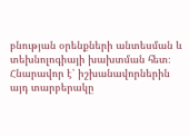բնության օրենքների անտեսման և տեխնոլոգիայի խախտման հետ։
Հնարավոր է՝ իշխանավորներին այդ տարբերակը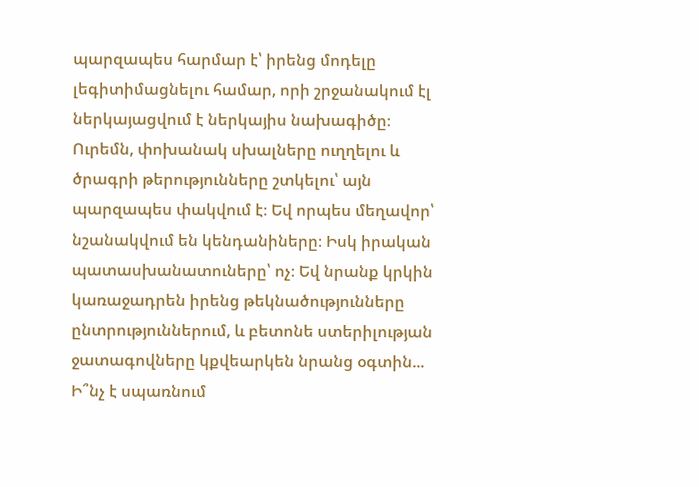պարզապես հարմար է՝ իրենց մոդելը լեգիտիմացնելու համար, որի շրջանակում էլ ներկայացվում է ներկայիս նախագիծը։ Ուրեմն, փոխանակ սխալները ուղղելու և ծրագրի թերությունները շտկելու՝ այն պարզապես փակվում է։ Եվ որպես մեղավոր՝ նշանակվում են կենդանիները։ Իսկ իրական պատասխանատուները՝ ոչ։ Եվ նրանք կրկին կառաջադրեն իրենց թեկնածությունները ընտրություններում, և բետոնե ստերիլության ջատագովները կքվեարկեն նրանց օգտին...
Ի՞նչ է սպառնում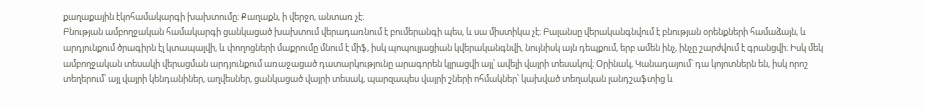քաղաքային էկոհամակարգի խախտումը։ Քաղաքն, ի վերջո, անտառ չէ։
Բնության ամբողջական համակարգի ցանկացած խախտում վերադառնում է բումերանգի պես, և սա միստիկա չէ։ Բալանսը վերականգնվում է բնության օրենքների համաձայն, և արդյունքում ծրագիրն էլ կտապալվի, և փողոցների մաքրումը մնում է միֆ, իսկ պոպուլյացիան կվերականգնվի, նույնիսկ այն դեպքում, երբ ամեն ինչ, ինչը շարժվում է գրանցվի։ Իսկ մեկ ամբողջական տեսակի վերացման արդյունքում առաջացած դատարկությունը արագորեն կլրացվի այլ՝ ավելի վայրի տեսակով։ Օրինակ, Կանադայում՝ դա կոյոտներն են, իսկ որոշ տեղերում՝ այլ վայրի կենդանիներ, աղվեսներ, ցանկացած վայրի տեսակ, պարզապես վայրի շների ոհմակներ՝ կախված տեղական լանդշաֆտից և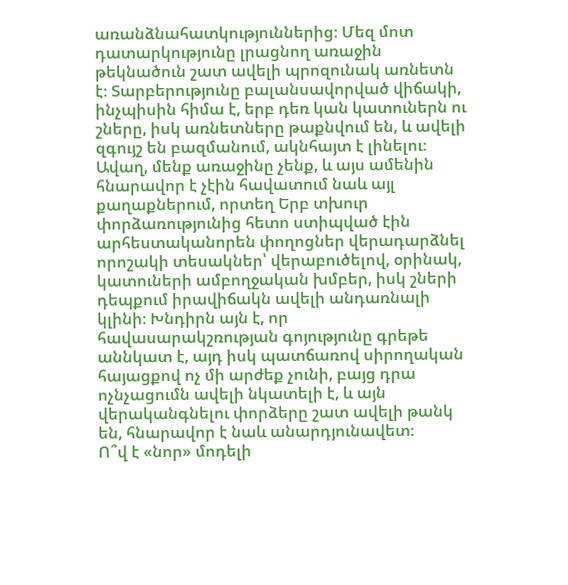առանձնահատկություններից։ Մեզ մոտ դատարկությունը լրացնող առաջին թեկնածուն շատ ավելի պրոզունակ առնետն է։ Տարբերությունը բալանսավորված վիճակի, ինչպիսին հիմա է, երբ դեռ կան կատուներն ու շները, իսկ առնետները թաքնվում են, և ավելի զգույշ են բազմանում, ակնհայտ է լինելու։ Ավաղ, մենք առաջինը չենք, և այս ամենին հնարավոր է չէին հավատում նաև այլ քաղաքներում, որտեղ Երբ տխուր փորձառությունից հետո ստիպված էին արհեստականորեն փողոցներ վերադարձնել որոշակի տեսակներ՝ վերաբուծելով, օրինակ, կատուների ամբողջական խմբեր, իսկ շների դեպքում իրավիճակն ավելի անդառնալի կլինի։ Խնդիրն այն է, որ հավասարակշռության գոյությունը գրեթե աննկատ է, այդ իսկ պատճառով սիրողական հայացքով ոչ մի արժեք չունի, բայց դրա ոչնչացումն ավելի նկատելի է, և այն վերականգնելու փորձերը շատ ավելի թանկ են, հնարավոր է նաև անարդյունավետ։
Ո՞վ է «նոր» մոդելի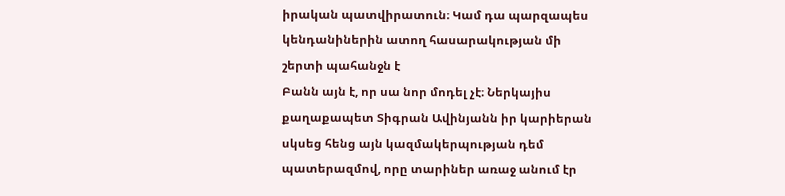իրական պատվիրատուն։ Կամ դա պարզապես կենդանիներին ատող հասարակության մի շերտի պահանջն է
Բանն այն է, որ սա նոր մոդել չէ։ Ներկայիս քաղաքապետ Տիգրան Ավինյանն իր կարիերան սկսեց հենց այն կազմակերպության դեմ պատերազմով, որը տարիներ առաջ անում էր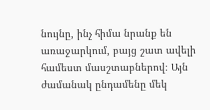նույնը, ինչ հիմա նրանք են առաջարկում, բայց շատ ավելի համեստ մասշտաբներով։ Այն ժամանակ ընդամենը մեկ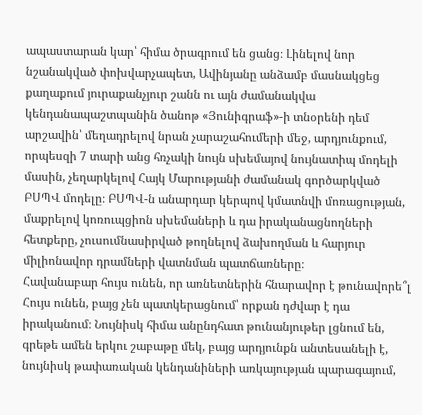ապաստարան կար՝ հիմա ծրագրում են ցանց։ Լինելով նոր նշանակված փոխվարչապետ, Ավինյանը անձամբ մասնակցեց քաղաքում յուրաքանչյուր շանն ու այն ժամանակվա կենդանապաշտպանին ծանոթ «Յունիգրաֆ»-ի տնօրենի դեմ արշավին՝ մեղադրելով նրան չարաշահումերի մեջ, արդյունքում, որպեսզի 7 տարի անց հռչակի նույն սխեմայով նույնատիպ մոդելի մասին, չեղարկելով Հայկ Մարությանի ժամանակ գործարկված ԲՍՊՎ մոդելը։ ԲՍՊՎ-ն անարդար կերպով կմատնվի մոռացության, մաքրելով կոռուպցիոն սխեմաների և դա իրականացնողների հետքերը, չուսումնասիրված թողնելով ձախողման և հարյուր միլիոնավոր դրամների վատնման պատճառները։
Հավանաբար հույս ունեն, որ առնետներին հնարավոր է թունավորե՞լ
Հույս ունեն, բայց չեն պատկերացնում՝ որքան դժվար է դա իրականում։ Նույնիսկ հիմա անընդհատ թունանյութեր լցնում են, գրեթե ամեն երկու շաբաթը մեկ, բայց արդյունքն անտեսանելի է, նույնիսկ թափառական կենդանիների առկայության պարագայում,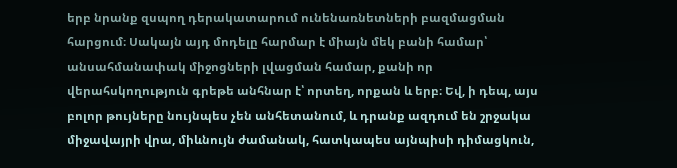երբ նրանք զսպող դերակատարում ունենառնետների բազմացման հարցում։ Սակայն այդ մոդելը հարմար է միայն մեկ բանի համար՝ անսահմանափակ միջոցների լվացման համար, քանի որ վերահսկողություն գրեթե անհնար է՝ որտեղ, որքան և երբ։ Եվ, ի դեպ, այս բոլոր թույները նույնպես չեն անհետանում, և դրանք ազդում են շրջակա միջավայրի վրա, միևնույն ժամանակ, հատկապես այնպիսի դիմացկուն,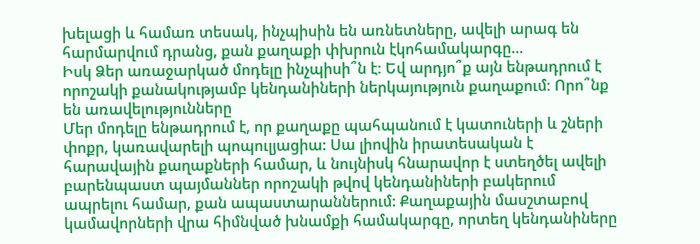խելացի և համառ տեսակ, ինչպիսին են առնետները, ավելի արագ են հարմարվում դրանց, քան քաղաքի փխրուն էկոհամակարգը...
Իսկ Ձեր առաջարկած մոդելը ինչպիսի՞ն է։ Եվ արդյո՞ք այն ենթադրում է որոշակի քանակությամբ կենդանիների ներկայություն քաղաքում։ Որո՞նք են առավելությունները
Մեր մոդելը ենթադրում է, որ քաղաքը պահպանում է կատուների և շների փոքր, կառավարելի պոպուլյացիա: Սա լիովին իրատեսական է հարավային քաղաքների համար, և նույնիսկ հնարավոր է ստեղծել ավելի բարենպաստ պայմաններ որոշակի թվով կենդանիների բակերում ապրելու համար, քան ապաստարաններում: Քաղաքային մասշտաբով կամավորների վրա հիմնված խնամքի համակարգը, որտեղ կենդանիները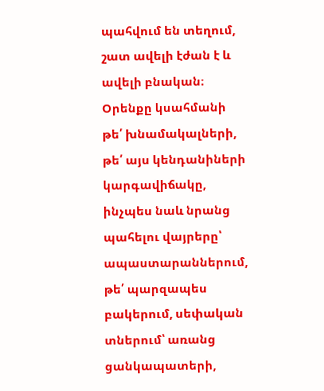պահվում են տեղում, շատ ավելի էժան է և ավելի բնական։ Օրենքը կսահմանի թե՛ խնամակալների, թե՛ այս կենդանիների կարգավիճակը, ինչպես նաև նրանց պահելու վայրերը՝ ապաստարաններում, թե՛ պարզապես բակերում, սեփական տներում՝ առանց ցանկապատերի,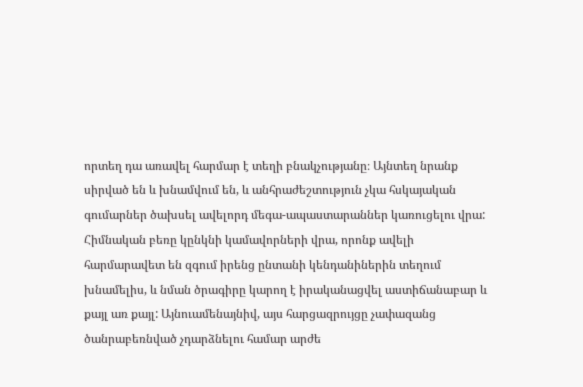որտեղ դա առավել հարմար է տեղի բնակչությանը։ Այնտեղ նրանք սիրված են և խնամվում են, և անհրաժեշտություն չկա հսկայական գումարներ ծախսել ավելորդ մեգա-ապաստարաններ կառուցելու վրա: Հիմնական բեռը կընկնի կամավորների վրա, որոնք ավելի հարմարավետ են զգում իրենց ընտանի կենդանիներին տեղում խնամելիս, և նման ծրագիրը կարող է իրականացվել աստիճանաբար և քայլ առ քայլ: Այնուամենայնիվ, այս հարցազրույցը չափազանց ծանրաբեռնված չդարձնելու համար արժե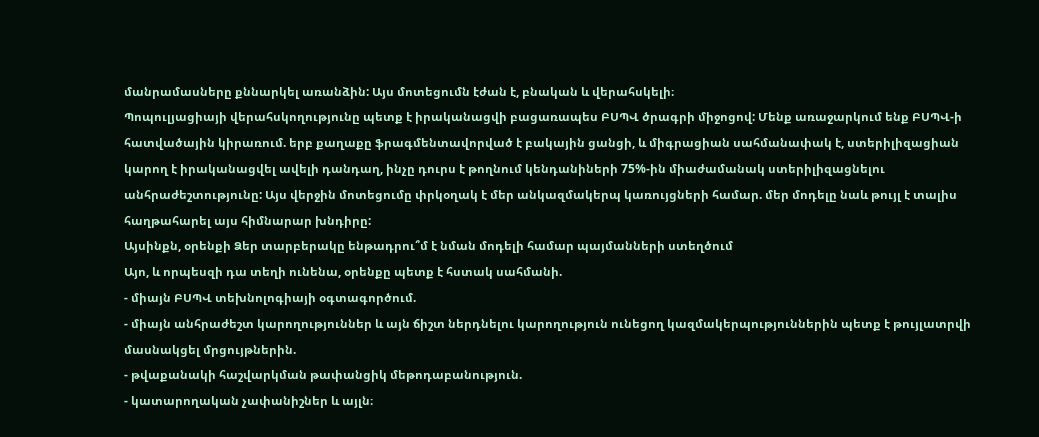մանրամասները քննարկել առանձին: Այս մոտեցումն էժան է, բնական և վերահսկելի։
Պոպուլյացիայի վերահսկողությունը պետք է իրականացվի բացառապես ԲՍՊՎ ծրագրի միջոցով: Մենք առաջարկում ենք ԲՍՊՎ-ի հատվածային կիրառում. երբ քաղաքը ֆրագմենտավորված է բակային ցանցի, և միգրացիան սահմանափակ է, ստերիլիզացիան կարող է իրականացվել ավելի դանդաղ, ինչը դուրս է թողնում կենդանիների 75%-ին միաժամանակ ստերիլիզացնելու անհրաժեշտությունը: Այս վերջին մոտեցումը փրկօղակ է մեր անկազմակերպ կառույցների համար. մեր մոդելը նաև թույլ է տալիս հաղթահարել այս հիմնարար խնդիրը:
Այսինքն, օրենքի Ձեր տարբերակը ենթադրու՞մ է նման մոդելի համար պայմանների ստեղծում
Այո, և որպեսզի դա տեղի ունենա, օրենքը պետք է հստակ սահմանի.
- միայն ԲՍՊՎ տեխնոլոգիայի օգտագործում.
- միայն անհրաժեշտ կարողություններ և այն ճիշտ ներդնելու կարողություն ունեցող կազմակերպություններին պետք է թույլատրվի մասնակցել մրցույթներին.
- թվաքանակի հաշվարկման թափանցիկ մեթոդաբանություն.
- կատարողական չափանիշներ և այլն։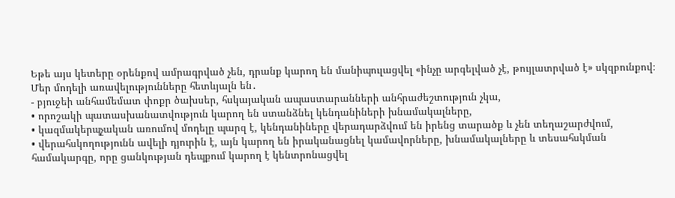Եթե այս կետերը օրենքով ամրագրված չեն, դրանք կարող են մանիպուլացվել «ինչը արգելված չէ, թույլատրված է» սկզբունքով։
Մեր մոդելի առավելությունները հետևյալն են․
- բյուջեի անհամեմատ փոքր ծախսեր, հսկայական ապաստարանների անհրաժեշտություն չկա,
• որոշակի պատասխանատվություն կարող են ստանձնել կենդանիների խնամակալները,
• կազմակերպչական առումով մոդելը պարզ է, կենդանիները վերադարձվում են իրենց տարածք և չեն տեղաշարժվում,
• վերահսկողությունն ավելի դյուրին է, այն կարող են իրականացնել կամավորները, խնամակալները և տեսահսկման համակարգը, որը ցանկության դեպքում կարող է կենտրոնացվել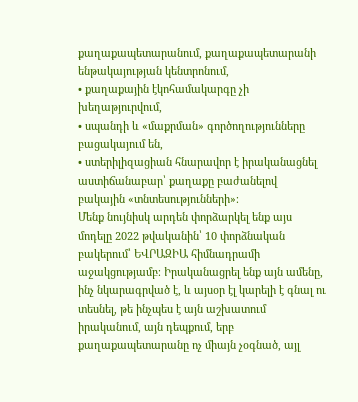քաղաքապետարանում, քաղաքապետարանի ենթակայության կենտրոնում,
• քաղաքային էկոհամակարգը չի խեղաթյուրվում,
• սպանդի և «մաքրման» գործողությունները բացակայում են,
• ստերիլիզացիան հնարավոր է իրականացնել աստիճանաբար՝ քաղաքը բաժանելով բակային «տնտեսությունների»։
Մենք նույնիսկ արդեն փորձարկել ենք այս մոդելը 2022 թվականին՝ 10 փորձնական բակերում՝ ԵՎՐԱԶԻԱ հիմնադրամի աջակցությամբ։ Իրականացրել ենք այն ամենը, ինչ նկարագրված է, և այսօր էլ կարելի է գնալ ու տեսնել, թե ինչպես է այն աշխատում իրականում, այն դեպքում, երբ քաղաքապետարանը ոչ միայն չօգնած, այլ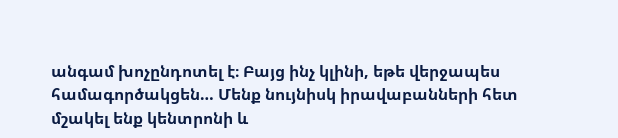անգամ խոչընդոտել է։ Բայց ինչ կլինի, եթե վերջապես համագործակցեն… Մենք նույնիսկ իրավաբանների հետ մշակել ենք կենտրոնի և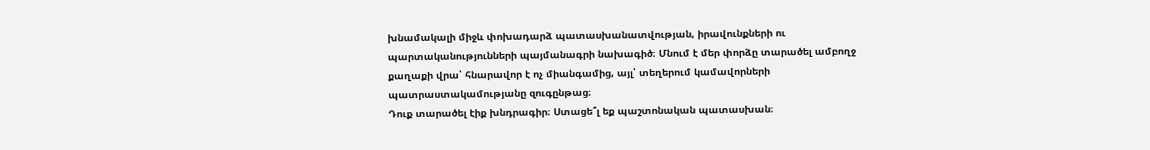խնամակալի միջև փոխադարձ պատասխանատվության, իրավունքների ու պարտականությունների պայմանագրի նախագիծ։ Մնում է մեր փորձը տարածել ամբողջ քաղաքի վրա՝ հնարավոր է ոչ միանգամից, այլ՝ տեղերում կամավորների պատրաստակամությանը զուգընթաց։
Դուք տարածել էիք խնդրագիր։ Ստացե՞լ եք պաշտոնական պատասխան։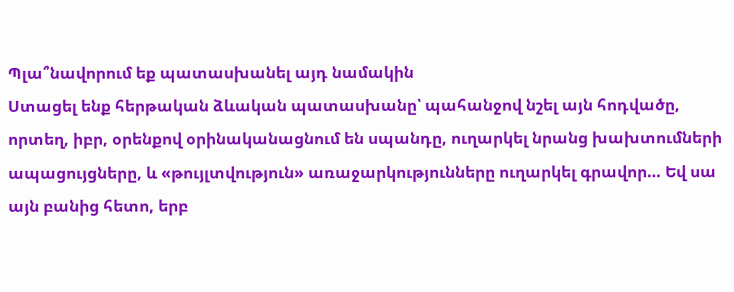Պլա՞նավորում եք պատասխանել այդ նամակին
Ստացել ենք հերթական ձևական պատասխանը՝ պահանջով նշել այն հոդվածը, որտեղ, իբր, օրենքով օրինականացնում են սպանդը, ուղարկել նրանց խախտումների ապացույցները, և «թույլտվություն» առաջարկությունները ուղարկել գրավոր… Եվ սա այն բանից հետո, երբ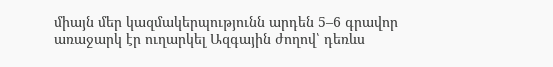միայն մեր կազմակերպությունն արդեն 5–6 գրավոր առաջարկ էր ուղարկել Ազգային ժողով՝ դեռևս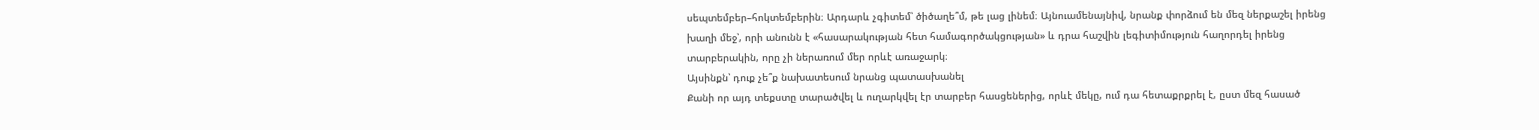սեպտեմբեր–հոկտեմբերին։ Արդարև չգիտեմ՝ ծիծաղե՞մ, թե լաց լինեմ։ Այնուամենայնիվ, նրանք փորձում են մեզ ներքաշել իրենց խաղի մեջ՝, որի անունն է «հասարակության հետ համագործակցության» և դրա հաշվին լեգիտիմություն հաղորդել իրենց տարբերակին, որը չի ներառում մեր որևէ առաջարկ։
Այսինքն՝ դուք չե՞ք նախատեսում նրանց պատասխանել
Քանի որ այդ տեքստը տարածվել և ուղարկվել էր տարբեր հասցեներից, որևէ մեկը, ում դա հետաքրքրել է, ըստ մեզ հասած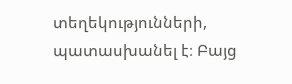տեղեկությունների, պատասխանել է։ Բայց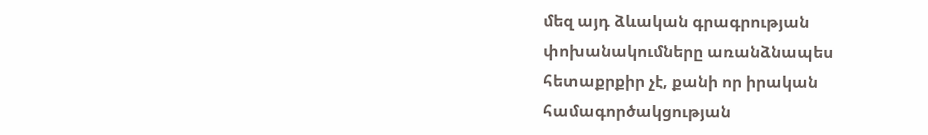մեզ այդ ձևական գրագրության փոխանակումները առանձնապես հետաքրքիր չէ, քանի որ իրական համագործակցության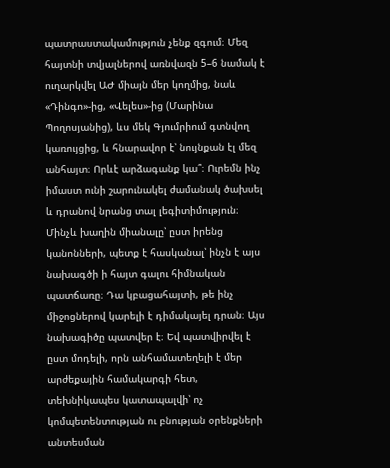պատրաստակամություն չենք զգում։ Մեզ հայտնի տվյալներով առնվազն 5–6 նամակ է ուղարկվել ԱԺ միայն մեր կողմից, նաև «Դինգո»-ից, «Վելես»-ից (Մարինա Պողոսյանից), ևս մեկ Գյումրիում գտնվող կառույցից, և հնարավոր է՝ նույնքան էլ մեզ անհայտ։ Որևէ արձագանք կա՞։ Ուրեմն ինչ իմաստ ունի շարունակել ժամանակ ծախսել և դրանով նրանց տալ լեգիտիմություն։
Մինչև խաղին միանալը՝ ըստ իրենց կանոնների, պետք է հասկանալ՝ ինչն է այս նախագծի ի հայտ գալու հիմնական պատճառը։ Դա կբացահայտի, թե ինչ միջոցներով կարելի է դիմակայել դրան։ Այս նախագիծը պատվեր է։ Եվ պատվիրվել է ըստ մոդելի, որն անհամատեղելի է մեր արժեքային համակարգի հետ, տեխնիկապես կատապալվի՝ ոչ կոմպետենտության ու բնության օրենքների անտեսման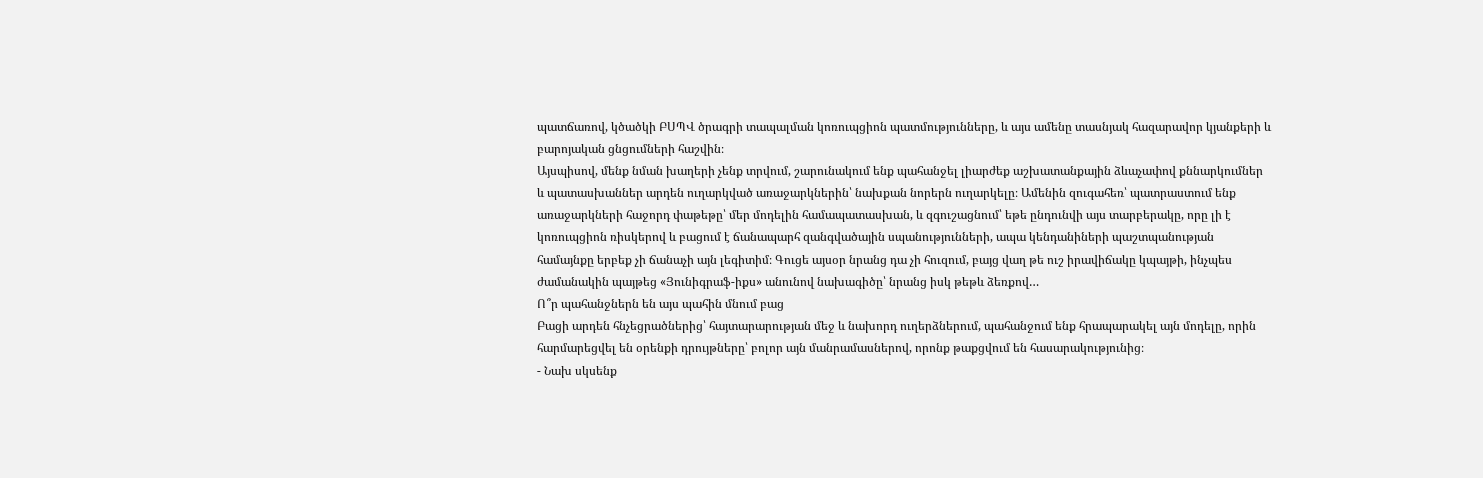պատճառով, կծածկի ԲՍՊՎ ծրագրի տապալման կոռուպցիոն պատմությունները, և այս ամենը տասնյակ հազարավոր կյանքերի և բարոյական ցնցումների հաշվին։
Այսպիսով, մենք նման խաղերի չենք տրվում, շարունակում ենք պահանջել լիարժեք աշխատանքային ձևաչափով քննարկումներ և պատասխաններ արդեն ուղարկված առաջարկներին՝ նախքան նորերն ուղարկելը։ Ամենին զուգահեռ՝ պատրաստում ենք առաջարկների հաջորդ փաթեթը՝ մեր մոդելին համապատասխան, և զգուշացնում՝ եթե ընդունվի այս տարբերակը, որը լի է կոռուպցիոն ռիսկերով և բացում է ճանապարհ զանգվածային սպանությունների, ապա կենդանիների պաշտպանության համայնքը երբեք չի ճանաչի այն լեգիտիմ։ Գուցե այսօր նրանց դա չի հուզում, բայց վաղ թե ուշ իրավիճակը կպայթի, ինչպես ժամանակին պայթեց «Յունիգրաֆ-իքս» անունով նախագիծը՝ նրանց իսկ թեթև ձեռքով…
Ո՞ր պահանջներն են այս պահին մնում բաց
Բացի արդեն հնչեցրածներից՝ հայտարարության մեջ և նախորդ ուղերձներում, պահանջում ենք հրապարակել այն մոդելը, որին հարմարեցվել են օրենքի դրույթները՝ բոլոր այն մանրամասներով, որոնք թաքցվում են հասարակությունից։
- Նախ սկսենք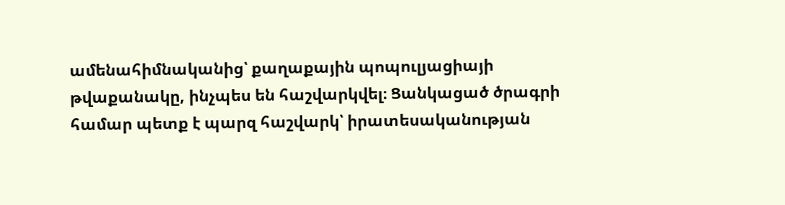ամենահիմնականից՝ քաղաքային պոպուլյացիայի թվաքանակը, ինչպես են հաշվարկվել։ Ցանկացած ծրագրի համար պետք է պարզ հաշվարկ՝ իրատեսականության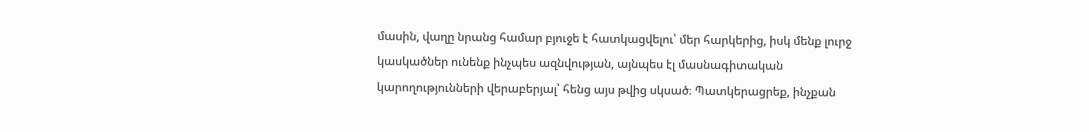մասին, վաղը նրանց համար բյուջե է հատկացվելու՝ մեր հարկերից, իսկ մենք լուրջ կասկածներ ունենք ինչպես ազնվության, այնպես էլ մասնագիտական կարողությունների վերաբերյալ՝ հենց այս թվից սկսած։ Պատկերացրեք, ինչքան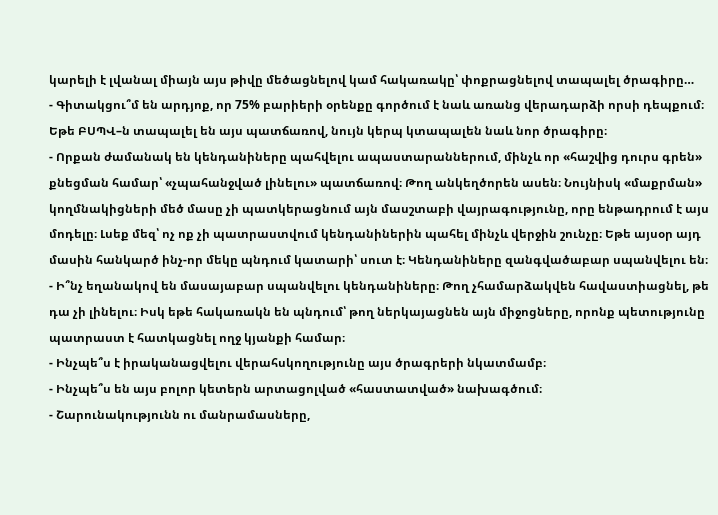կարելի է լվանալ միայն այս թիվը մեծացնելով կամ հակառակը՝ փոքրացնելով տապալել ծրագիրը…
- Գիտակցու՞մ են արդյոք, որ 75% բարիերի օրենքը գործում է նաև առանց վերադարձի որսի դեպքում։ Եթե ԲՍՊՎ–ն տապալել են այս պատճառով, նույն կերպ կտապալեն նաև նոր ծրագիրը։
- Որքան ժամանակ են կենդանիները պահվելու ապաստարաններում, մինչև որ «հաշվից դուրս գրեն» քնեցման համար՝ «չպահանջված լինելու» պատճառով։ Թող անկեղծորեն ասեն։ Նույնիսկ «մաքրման» կողմնակիցների մեծ մասը չի պատկերացնում այն մասշտաբի վայրագությունը, որը ենթադրում է այս մոդելը։ Լսեք մեզ՝ ոչ ոք չի պատրաստվում կենդանիներին պահել մինչև վերջին շունչը։ Եթե այսօր այդ մասին հանկարծ ինչ-որ մեկը պնդում կատարի՝ սուտ է։ Կենդանիները զանգվածաբար սպանվելու են։
- Ի՞նչ եղանակով են մասայաբար սպանվելու կենդանիները։ Թող չհամարձակվեն հավաստիացնել, թե դա չի լինելու։ Իսկ եթե հակառակն են պնդում՝ թող ներկայացնեն այն միջոցները, որոնք պետությունը պատրաստ է հատկացնել ողջ կյանքի համար։
- Ինչպե՞ս է իրականացվելու վերահսկողությունը այս ծրագրերի նկատմամբ։
- Ինչպե՞ս են այս բոլոր կետերն արտացոլված «հաստատված» նախագծում։
- Շարունակությունն ու մանրամասները,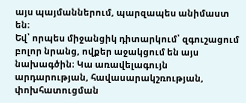այս պայմաններում, պարզապես անիմաստ են։
Եվ՝ որպես միջանցիկ դիտարկում՝ զգուշացում բոլոր նրանց, ովքեր աջակցում են այս նախագծին։ Կա առավելագույն արդարության, հավասարակշռության, փոխհատուցման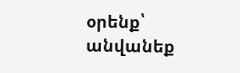օրենք՝ անվանեք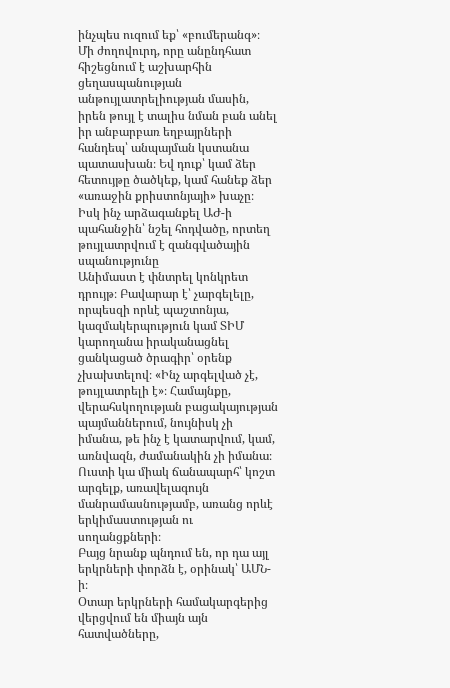ինչպես ուզում եք՝ «բումերանգ»։ Մի ժողովուրդ, որը անընդհատ հիշեցնում է աշխարհին ցեղասպանության անթույլատրելիության մասին, իրեն թույլ է տալիս նման բան անել իր անբարբառ եղբայրների հանդեպ՝ անպայման կստանա պատասխան։ Եվ դուք՝ կամ ձեր հետույթը ծածկեք, կամ հանեք ձեր «առաջին քրիստոնյայի» խաչը։
Իսկ ինչ արձագանքել ԱԺ-ի պահանջին՝ նշել հոդվածը, որտեղ թույլատրվում է զանգվածային սպանությունը
Անիմաստ է փնտրել կոնկրետ դրույթ։ Բավարար է՝ չարգելելը, որպեսզի որևէ պաշտոնյա, կազմակերպություն կամ ՏԻՄ կարողանա իրականացնել ցանկացած ծրագիր՝ օրենք չխախտելով։ «Ինչ արգելված չէ, թույլատրելի է»։ Համայնքը, վերահսկողության բացակայության պայմաններում, նույնիսկ չի իմանա, թե ինչ է կատարվում, կամ, առնվազն, ժամանակին չի իմանա։ Ուստի կա միակ ճանապարհ՝ կոշտ արգելք, առավելագույն մանրամասնությամբ, առանց որևէ երկիմաստության ու սողանցքների։
Բայց նրանք պնդում են, որ դա այլ երկրների փորձն է, օրինակ՝ ԱՄՆ-ի։
Օտար երկրների համակարգերից վերցվում են միայն այն հատվածները,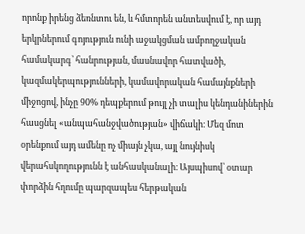որոնք իրենց ձեռնտու են, և հմտորեն անտեսվում է, որ այդ երկրներում գոյություն ունի աջակցման ամբողջական համակարգ՝ հանրության, մասնավոր հատվածի, կազմակերպությունների, կամավորական համայնքների միջոցով, ինչը 90% դեպքերում թույլ չի տալիս կենդանիներին հասցնել «անպահանջվածության» վիճակի։ Մեզ մոտ օրենքում այդ ամենը ոչ միայն չկա, այլ նույնիսկ վերահսկողությունն է անհասկանալի։ Այսպիսով՝ օտար փորձին հղումը պարզապես հերթական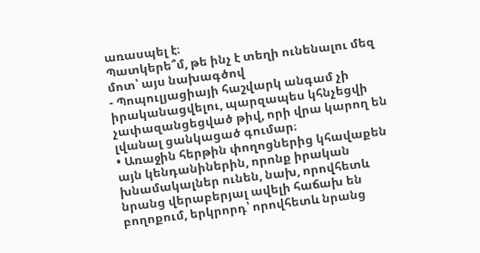առասպել է։
Պատկերե՞մ, թե ինչ է տեղի ունենալու մեզ մոտ՝ այս նախագծով
- Պոպուլյացիայի հաշվարկ անգամ չի իրականացվելու, պարզապես կհնչեցվի չափազանցեցված թիվ, որի վրա կարող են լվանալ ցանկացած գումար։
• Առաջին հերթին փողոցներից կհավաքեն այն կենդանիներին, որոնք իրական խնամակալներ ունեն, նախ, որովհետև նրանց վերաբերյալ ավելի հաճախ են բողոքում, երկրորդ՝ որովհետև նրանց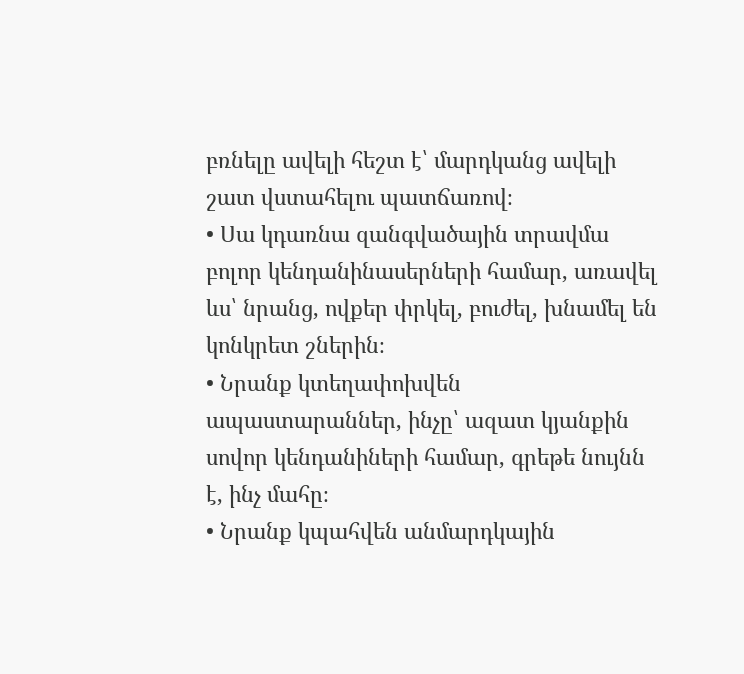բռնելը ավելի հեշտ է՝ մարդկանց ավելի շատ վստահելու պատճառով։
• Սա կդառնա զանգվածային տրավմա բոլոր կենդանինասերների համար, առավել ևս՝ նրանց, ովքեր փրկել, բուժել, խնամել են կոնկրետ շներին։
• Նրանք կտեղափոխվեն ապաստարաններ, ինչը՝ ազատ կյանքին սովոր կենդանիների համար, գրեթե նույնն է, ինչ մահը։
• Նրանք կպահվեն անմարդկային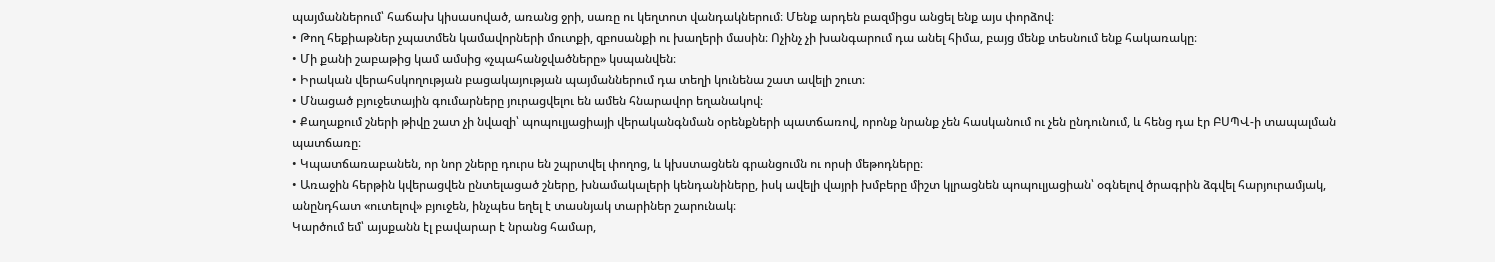պայմաններում՝ հաճախ կիսասոված, առանց ջրի, սառը ու կեղտոտ վանդակներում։ Մենք արդեն բազմիցս անցել ենք այս փորձով։
• Թող հեքիաթներ չպատմեն կամավորների մուտքի, զբոսանքի ու խաղերի մասին։ Ոչինչ չի խանգարում դա անել հիմա, բայց մենք տեսնում ենք հակառակը։
• Մի քանի շաբաթից կամ ամսից «չպահանջվածները» կսպանվեն։
• Իրական վերահսկողության բացակայության պայմաններում դա տեղի կունենա շատ ավելի շուտ։
• Մնացած բյուջետային գումարները յուրացվելու են ամեն հնարավոր եղանակով։
• Քաղաքում շների թիվը շատ չի նվազի՝ պոպուլյացիայի վերականգնման օրենքների պատճառով, որոնք նրանք չեն հասկանում ու չեն ընդունում, և հենց դա էր ԲՍՊՎ-ի տապալման պատճառը։
• Կպատճառաբանեն, որ նոր շները դուրս են շպրտվել փողոց, և կխստացնեն գրանցումն ու որսի մեթոդները։
• Առաջին հերթին կվերացվեն ընտելացած շները, խնամակալերի կենդանիները, իսկ ավելի վայրի խմբերը միշտ կլրացնեն պոպուլյացիան՝ օգնելով ծրագրին ձգվել հարյուրամյակ, անընդհատ «ուտելով» բյուջեն, ինչպես եղել է տասնյակ տարիներ շարունակ։
Կարծում եմ՝ այսքանն էլ բավարար է նրանց համար,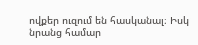ովքեր ուզում են հասկանալ։ Իսկ նրանց համար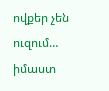ովքեր չեն ուզում… իմաստ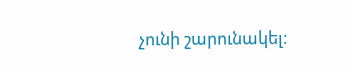չունի շարունակել։